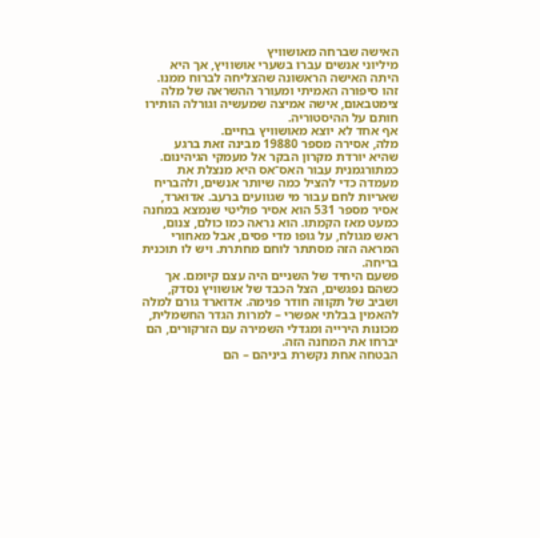האישה שברחה מאושוויץ
מיליוני אנשים עברו בשערי אושוויץ, אך היא היתה האישה הראשונה שהצליחה לברוח ממנו. זהו סיפורה האמיתי ומעורר ההשראה של מלה צימטבאום, אישה אמיצה שמעשיה וגורלה הותירו חותם על ההיסטוריה.
אף אחד לא יוצא מאושוויץ בחיים.
מלה, אסירה מספר 19880 מבינה זאת ברגע שהיא יורדת מקרון הבקר אל מעמקי הגיהינום. כמתורגמנית עבור האס־אס היא מנצלת את מעמדה כדי להציל כמה שיותר אנשים, ולהבריח שאריות לחם עבור מי שגוועים ברעב. אדוארד, אסיר מספר 531 הוא אסיר פוליטי שנמצא במחנה כמעט מאז הקמתו. הוא נראה כמו כולם, צנום, ראש מגולח, על גופו מדי פסים, אבל מאחורי המראה הזה מסתתר לוחם מחתרת. ויש לו תוכנית בריחה.
פשעם היחיד של השניים היה עצם קיומם. אך כשהם נפגשים, הצל הכבד של אושוויץ נסדק, ושביב של תקווה חודר פנימה. אדוארד גורם למלה להאמין בבלתי אפשרי – למרות הגדר החשמלית, מכונות הירייה ומגדלי השמירה עם הזרקורים, הם יברחו את המחנה הזה.
הבטחה אחת נקשרת ביניהם – הם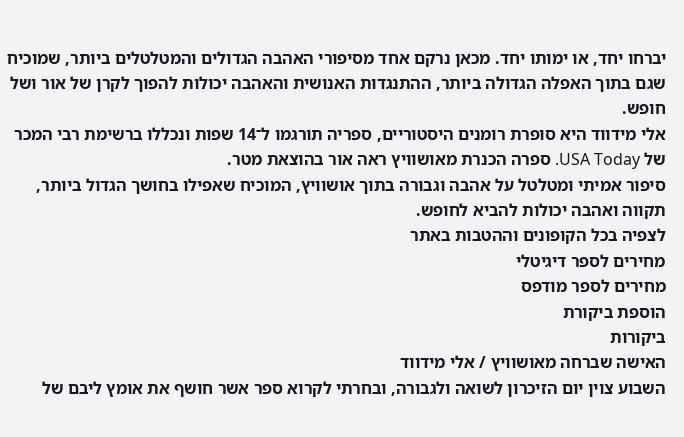יברחו יחד, או ימותו יחד. מכאן נרקם אחד מסיפורי האהבה הגדולים והמטלטלים ביותר, שמוכיח שגם בתוך האפלה הגדולה ביותר, ההתנגדות האנושית והאהבה יכולות להפוך לקרן של אור ושל חופש.
אלי מידווד היא סופרת רומנים היסטוריים, ספריה תורגמו ל־14 שפות ונכללו ברשימת רבי המכר של USA Today. ספרה הכנרת מאושוויץ ראה אור בהוצאת מטר.
סיפור אמיתי ומטלטל על אהבה וגבורה בתוך אושוויץ, המוכיח שאפילו בחושך הגדול ביותר, תקווה ואהבה יכולות להביא לחופש.
לצפיה בכל הקופונים וההטבות באתר
מחירים לספר דיגיטלי
מחירים לספר מודפס
הוספת ביקורת
ביקורות
האישה שברחה מאושוויץ / אלי מידווד
השבוע צוין יום הזיכרון לשואה ולגבורה, ובחרתי לקרוא ספר אשר חושף את אומץ ליבם של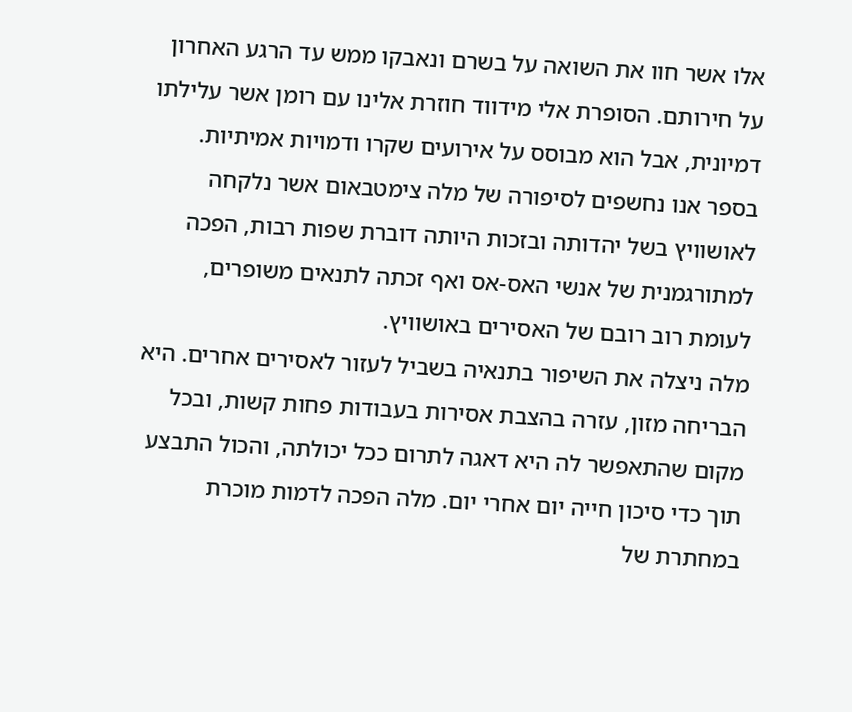אלו אשר חוו את השואה על בשרם ונאבקו ממש עד הרגע האחרון על חירותם. הסופרת אלי מידווד חוזרת אלינו עם רומן אשר עלילתו דמיונית, אבל הוא מבוסס על אירועים שקרו ודמויות אמיתיות. בספר אנו נחשפים לסיפורה של מלה צימטבאום אשר נלקחה לאושוויץ בשל יהדותה ובזכות היותה דוברת שפות רבות, הפכה למתורגמנית של אנשי האס-אס ואף זכתה לתנאים משופרים, לעומת רוב רובם של האסירים באושוויץ.
מלה ניצלה את השיפור בתנאיה בשביל לעזור לאסירים אחרים. היא הבריחה מזון, עזרה בהצבת אסירות בעבודות פחות קשות, ובכל מקום שהתאפשר לה היא דאגה לתרום ככל יכולתה, והכול התבצע תוך כדי סיכון חייה יום אחרי יום. מלה הפכה לדמות מוכרת במחתרת של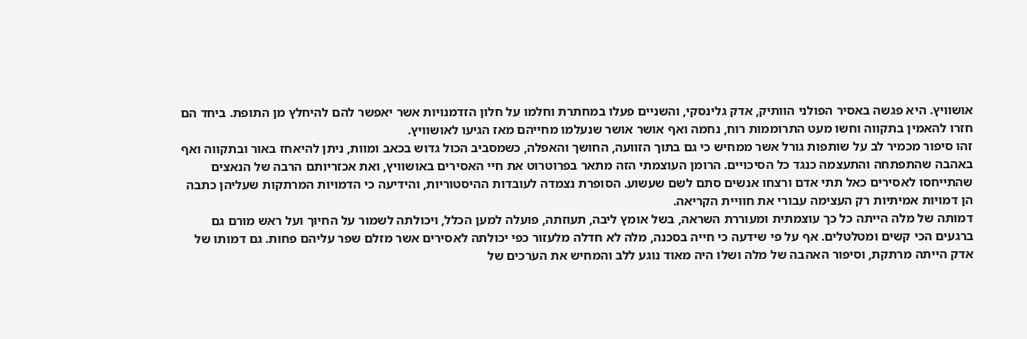אושוויץ. היא פגשה באסיר הפולני הוותיק, אדק גלינסקי, והשניים פעלו במחתרת וחלמו על חלון הזדמנויות אשר יאפשר להם להיחלץ מן התופת. ביחד הם חזרו להאמין בתקווה וחשו מעט התרוממות רוח, נחמה ואף אושר אושר שנעלמו מחייהם מאז הגיעו לאושוויץ.
זהו סיפור מכמיר לב על שותפות גורל אשר ממחיש כי גם בתוך הזוועה, החושך והאפלה, כשמסביב הכול גדוש בכאב ומוות, ניתן להיאחז באור ובתקווה ואף באהבה שהתפתחה והתעצמה כנגד כל הסיכויים. הרומן העוצמתי הזה מתאר בפרוטרוט את חיי האסירים באושוויץ, ואת אכזריותם הרבה של הנאצים שהתייחסו לאסירים כאל תתי אדם ורצחו אנשים סתם לשם שעשוע. הסופרת נצמדה לעובדות ההיסטוריות, והידיעה כי הדמויות המרתקות שעליהן כתבה הן דמויות אמיתיות רק העצימה עבורי את חוויית הקריאה.
דמותה של מלה הייתה כל כך עוצמתית ומעוררת השראה, בשל אומץ ליבה, תעוזתה, פועלה למען הכלל, ויכולתה לשמור על החיוך ועל ראש מורם גם ברגעים הכי קשים ומטלטלים. אף על פי שידעה כי חייה בסכנה, מלה לא חדלה מלעזור כפי יכולתה לאסירים אשר מזלם שפר עליהם פחות. גם דמותו של אדק הייתה מרתקת, וסיפור האהבה של מלה ושלו היה מאוד נוגע ללב והמחיש את הערכים של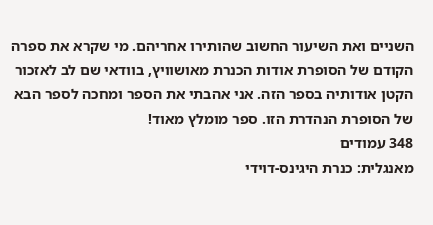השניים ואת השיעור החשוב שהותירו אחריהם. מי שקרא את ספרה הקודם של הסופרת אודות הכנרת מאושוויץ, בוודאי שם לב לאזכור הקטן אודותיה בספר הזה. אני אהבתי את הספר ומחכה לספר הבא של הסופרת הנהדרת הזו. ספר מומלץ מאוד!
348 עמודים
מאנגלית: כנרת היגינס-דוידי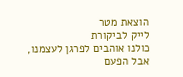הוצאת מטר
לייק לביקורת
כולנו אוהבים לפרגן לעצמנו, אבל הפעם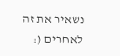נשאיר את זה לאחרים (: